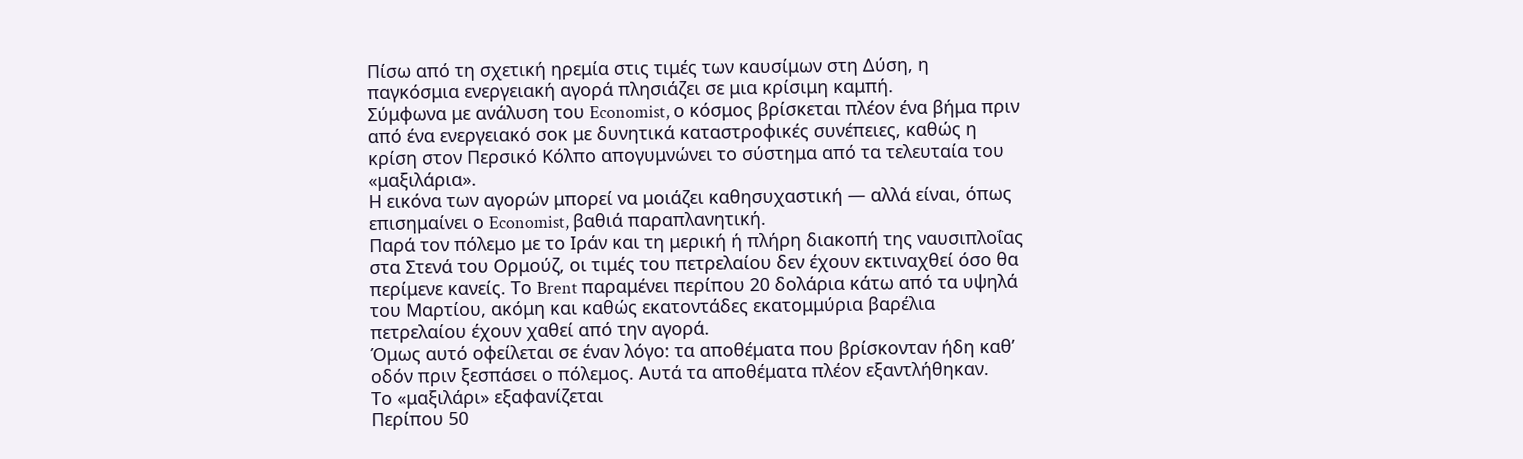Πίσω από τη σχετική ηρεμία στις τιμές των καυσίμων στη Δύση, η παγκόσμια ενεργειακή αγορά πλησιάζει σε μια κρίσιμη καμπή.
Σύμφωνα με ανάλυση του Economist, ο κόσμος βρίσκεται πλέον ένα βήμα πριν από ένα ενεργειακό σοκ με δυνητικά καταστροφικές συνέπειες, καθώς η κρίση στον Περσικό Κόλπο απογυμνώνει το σύστημα από τα τελευταία του «μαξιλάρια».
Η εικόνα των αγορών μπορεί να μοιάζει καθησυχαστική — αλλά είναι, όπως επισημαίνει ο Economist, βαθιά παραπλανητική.
Παρά τον πόλεμο με το Ιράν και τη μερική ή πλήρη διακοπή της ναυσιπλοΐας στα Στενά του Ορμούζ, οι τιμές του πετρελαίου δεν έχουν εκτιναχθεί όσο θα περίμενε κανείς. Το Brent παραμένει περίπου 20 δολάρια κάτω από τα υψηλά του Μαρτίου, ακόμη και καθώς εκατοντάδες εκατομμύρια βαρέλια πετρελαίου έχουν χαθεί από την αγορά.
Όμως αυτό οφείλεται σε έναν λόγο: τα αποθέματα που βρίσκονταν ήδη καθ’ οδόν πριν ξεσπάσει ο πόλεμος. Αυτά τα αποθέματα πλέον εξαντλήθηκαν.
Το «μαξιλάρι» εξαφανίζεται
Περίπου 50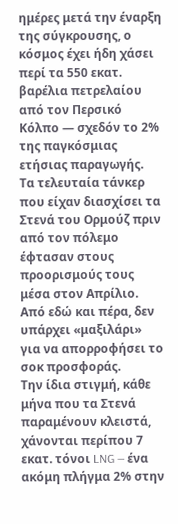ημέρες μετά την έναρξη της σύγκρουσης, ο κόσμος έχει ήδη χάσει περί τα 550 εκατ. βαρέλια πετρελαίου από τον Περσικό Κόλπο — σχεδόν το 2% της παγκόσμιας ετήσιας παραγωγής.
Τα τελευταία τάνκερ που είχαν διασχίσει τα Στενά του Ορμούζ πριν από τον πόλεμο έφτασαν στους προορισμούς τους μέσα στον Απρίλιο. Από εδώ και πέρα, δεν υπάρχει «μαξιλάρι» για να απορροφήσει το σοκ προσφοράς.
Την ίδια στιγμή, κάθε μήνα που τα Στενά παραμένουν κλειστά, χάνονται περίπου 7 εκατ. τόνοι LNG — ένα ακόμη πλήγμα 2% στην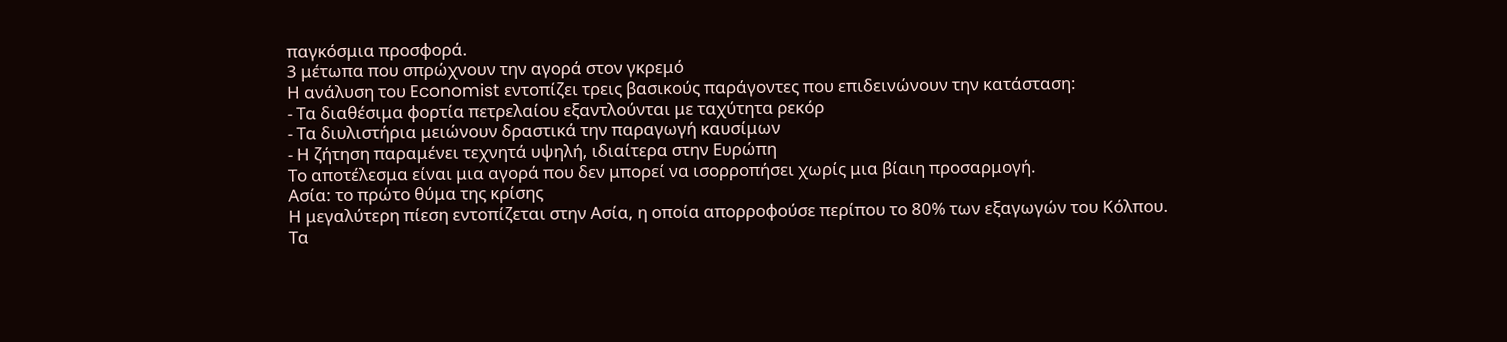παγκόσμια προσφορά.
3 μέτωπα που σπρώχνουν την αγορά στον γκρεμό
Η ανάλυση του Economist εντοπίζει τρεις βασικούς παράγοντες που επιδεινώνουν την κατάσταση:
- Τα διαθέσιμα φορτία πετρελαίου εξαντλούνται με ταχύτητα ρεκόρ
- Τα διυλιστήρια μειώνουν δραστικά την παραγωγή καυσίμων
- Η ζήτηση παραμένει τεχνητά υψηλή, ιδιαίτερα στην Ευρώπη
Το αποτέλεσμα είναι μια αγορά που δεν μπορεί να ισορροπήσει χωρίς μια βίαιη προσαρμογή.
Ασία: το πρώτο θύμα της κρίσης
Η μεγαλύτερη πίεση εντοπίζεται στην Ασία, η οποία απορροφούσε περίπου το 80% των εξαγωγών του Κόλπου.
Τα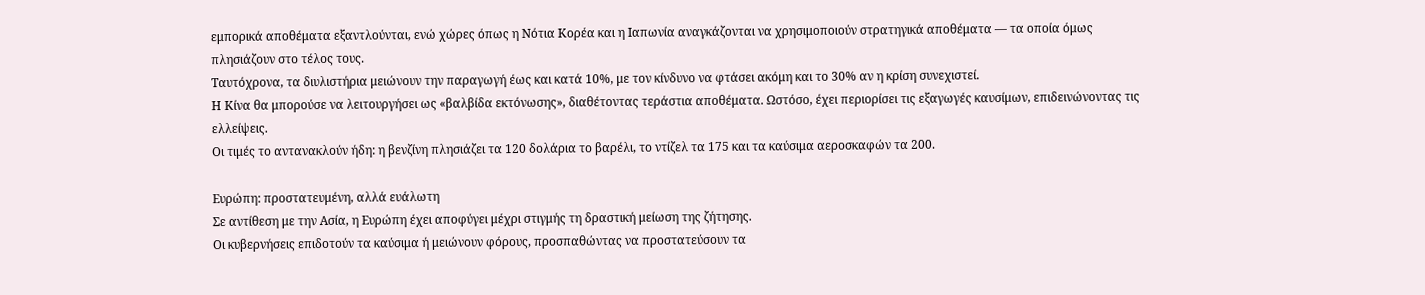εμπορικά αποθέματα εξαντλούνται, ενώ χώρες όπως η Νότια Κορέα και η Ιαπωνία αναγκάζονται να χρησιμοποιούν στρατηγικά αποθέματα — τα οποία όμως πλησιάζουν στο τέλος τους.
Ταυτόχρονα, τα διυλιστήρια μειώνουν την παραγωγή έως και κατά 10%, με τον κίνδυνο να φτάσει ακόμη και το 30% αν η κρίση συνεχιστεί.
Η Κίνα θα μπορούσε να λειτουργήσει ως «βαλβίδα εκτόνωσης», διαθέτοντας τεράστια αποθέματα. Ωστόσο, έχει περιορίσει τις εξαγωγές καυσίμων, επιδεινώνοντας τις ελλείψεις.
Οι τιμές το αντανακλούν ήδη: η βενζίνη πλησιάζει τα 120 δολάρια το βαρέλι, το ντίζελ τα 175 και τα καύσιμα αεροσκαφών τα 200.

Ευρώπη: προστατευμένη, αλλά ευάλωτη
Σε αντίθεση με την Ασία, η Ευρώπη έχει αποφύγει μέχρι στιγμής τη δραστική μείωση της ζήτησης.
Οι κυβερνήσεις επιδοτούν τα καύσιμα ή μειώνουν φόρους, προσπαθώντας να προστατεύσουν τα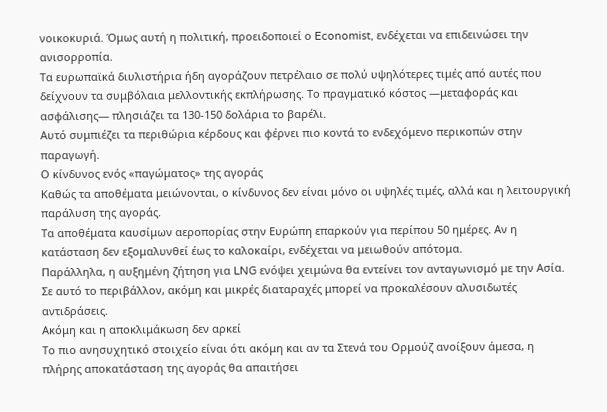νοικοκυριά. Όμως αυτή η πολιτική, προειδοποιεί ο Economist, ενδέχεται να επιδεινώσει την ανισορροπία.
Τα ευρωπαϊκά διυλιστήρια ήδη αγοράζουν πετρέλαιο σε πολύ υψηλότερες τιμές από αυτές που δείχνουν τα συμβόλαια μελλοντικής εκπλήρωσης. Το πραγματικό κόστος —μεταφοράς και ασφάλισης— πλησιάζει τα 130-150 δολάρια το βαρέλι.
Αυτό συμπιέζει τα περιθώρια κέρδους και φέρνει πιο κοντά το ενδεχόμενο περικοπών στην παραγωγή.
Ο κίνδυνος ενός «παγώματος» της αγοράς
Καθώς τα αποθέματα μειώνονται, ο κίνδυνος δεν είναι μόνο οι υψηλές τιμές, αλλά και η λειτουργική παράλυση της αγοράς.
Τα αποθέματα καυσίμων αεροπορίας στην Ευρώπη επαρκούν για περίπου 50 ημέρες. Αν η κατάσταση δεν εξομαλυνθεί έως το καλοκαίρι, ενδέχεται να μειωθούν απότομα.
Παράλληλα, η αυξημένη ζήτηση για LNG ενόψει χειμώνα θα εντείνει τον ανταγωνισμό με την Ασία.
Σε αυτό το περιβάλλον, ακόμη και μικρές διαταραχές μπορεί να προκαλέσουν αλυσιδωτές αντιδράσεις.
Ακόμη και η αποκλιμάκωση δεν αρκεί
Το πιο ανησυχητικό στοιχείο είναι ότι ακόμη και αν τα Στενά του Ορμούζ ανοίξουν άμεσα, η πλήρης αποκατάσταση της αγοράς θα απαιτήσει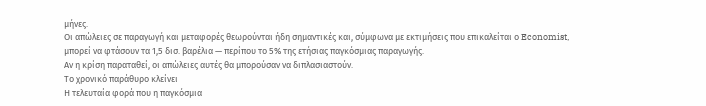μήνες.
Οι απώλειες σε παραγωγή και μεταφορές θεωρούνται ήδη σημαντικές και, σύμφωνα με εκτιμήσεις που επικαλείται ο Economist, μπορεί να φτάσουν τα 1,5 δισ. βαρέλια — περίπου το 5% της ετήσιας παγκόσμιας παραγωγής.
Αν η κρίση παραταθεί, οι απώλειες αυτές θα μπορούσαν να διπλασιαστούν.
Το χρονικό παράθυρο κλείνει
Η τελευταία φορά που η παγκόσμια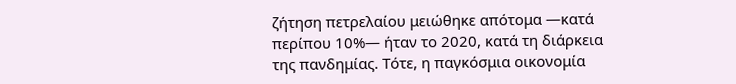ζήτηση πετρελαίου μειώθηκε απότομα —κατά περίπου 10%— ήταν το 2020, κατά τη διάρκεια της πανδημίας. Τότε, η παγκόσμια οικονομία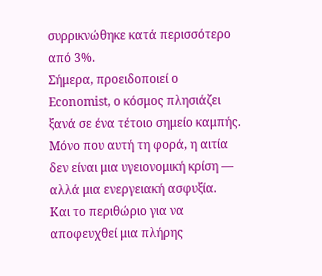συρρικνώθηκε κατά περισσότερο από 3%.
Σήμερα, προειδοποιεί ο Economist, ο κόσμος πλησιάζει ξανά σε ένα τέτοιο σημείο καμπής.
Μόνο που αυτή τη φορά, η αιτία δεν είναι μια υγειονομική κρίση — αλλά μια ενεργειακή ασφυξία.
Και το περιθώριο για να αποφευχθεί μια πλήρης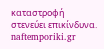καταστροφή στενεύει επικίνδυνα.
naftemporiki.gr